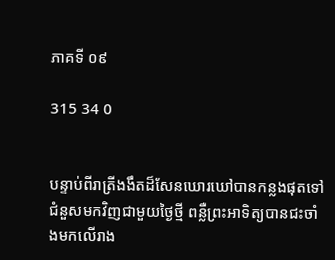ភាគទី ០៩

315 34 0


បន្ទាប់ពីរាត្រីងងឹតដ៏សែនឃោរឃៅបានកន្លងផុតទៅជំនួសមកវិញជាមួយថ្ងៃថ្មី ពន្លឺព្រះអាទិត្យបានជះចាំងមកលើរាង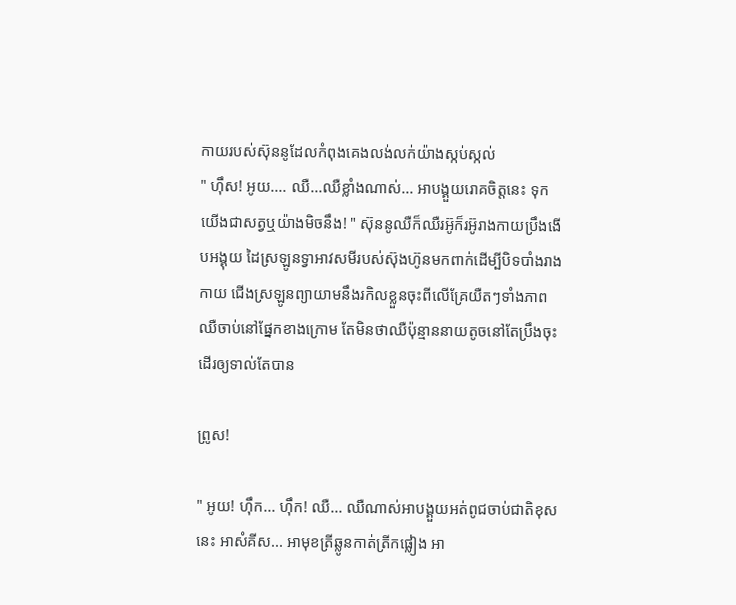កាយរបស់ស៊ុននូដែលកំពុងគេងលង់លក់យ៉ាងស្កប់ស្កល់
" ហុឹស! អូយ.... ឈឺ...ឈឺខ្លាំងណាស់... អាបង្គួយរោគចិត្តនេះ ទុកយើងជាសត្វឬយ៉ាងមិចនឹង! " ស៊ុននូឈឺក៏ឈឺរអ៊ូក៏រអ៊ូរាងកាយប្រឹងងើបអង្គុយ ដៃស្រឡូនទ្វាអាវសមីរបស់ស៊ុងហ៊ូនមកពាក់ដើម្បីបិទបាំងរាងកាយ ជើងស្រឡូនព្យាយាមនឹងរកិលខ្លួនចុះពីលើគ្រែយឺតៗទាំងភាពឈឺចាប់នៅផ្នែកខាងក្រោម តែមិនថាឈឺប៉ុន្មាននាយតូចនៅតែប្រឹងចុះដើរឲ្យទាល់តែបាន

ព្រូស!

" អូយ! ហុឹក... ហុឹក! ឈឺ... ឈឺណាស់អាបង្គួយអត់ពូជចាប់ជាតិខុសនេះ អាសំគីស... អាមុខត្រីឆ្លូនកាត់ត្រីកផ្លៀង អា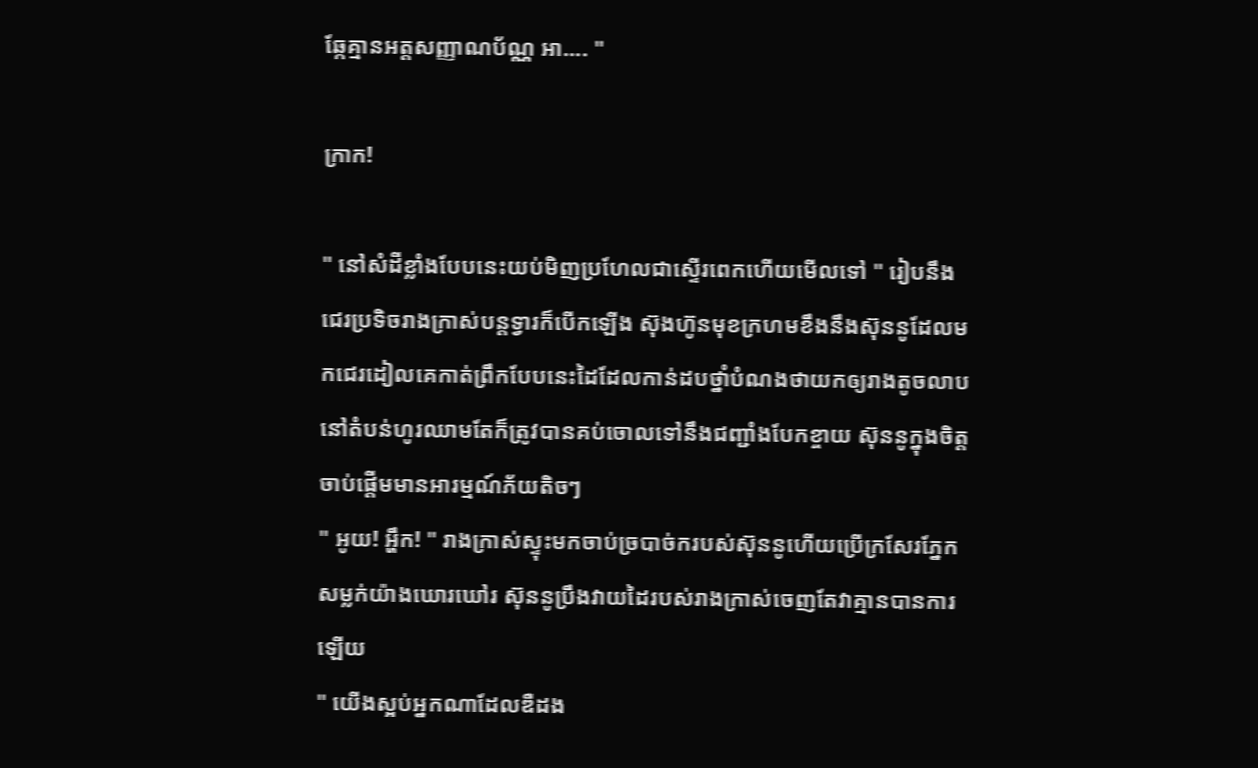ឆ្កែគ្មានអត្ដសញ្ញាណប័ណ្ណ អា.... "

ក្រាក!

" នៅសំដីខ្លាំងបែបនេះយប់មិញប្រហែលជាស្ទើរពេកហើយមើលទៅ " រៀបនឹងជេរប្រទិចរាងក្រាស់បន្ដទ្វារក៏បើកឡើង ស៊ុងហ៊ូនមុខក្រហមខឹងនឹងស៊ុននូដែលមកជេរដៀលគេកាត់ព្រឹកបែបនេះដៃដែលកាន់ដបថ្នាំបំណងថាយកឲ្យរាងតូចលាបនៅតំបន់ហូរឈាមតែក៏ត្រូវបានគប់ចោលទៅនឹងជញ្ជាំងបែកខ្ចាយ ស៊ុននូក្នុងចិត្តចាប់ផ្ដើមមានអារម្មណ៍ភ័យតិចៗ
" អូយ! អ្ហឹក! " រាងក្រាស់ស្ទុះមកចាប់ច្របាច់ករបស់ស៊ុននូហើយប្រើក្រសែរភ្នែកសម្លក់យ៉ាងឃោរឃៅរ ស៊ុននូប្រឹងវាយដៃរបស់រាងក្រាស់ចេញតែវាគ្មានបានការឡើយ
" យើងស្អប់អ្នកណាដែលឌឺដង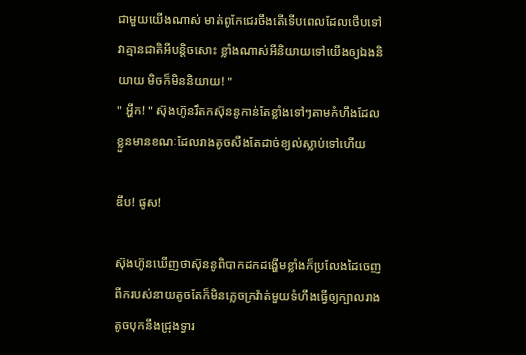ជាមួយយើងណាស់ មាត់ពូកែជេរចឹងតើទើបពេលដែលថើបទៅវាគ្មានជាតិអីបន្ដិចសោះ ខ្លាំងណាស់អីនិយាយទៅយើងឲ្យឯងនិយាយ មិចក៏មិននិយាយ! "
" អ្ហឹក! " ស៊ុងហ៊ូនរឹតកស៊ុននូកាន់តែខ្លាំងទៅៗតាមកំហឹងដែលខ្លួនមានខណៈដែលរាងតូចសឹងតែដាច់ខ្យល់ស្លាប់ទៅហើយ

ឌឹប! ផូស!

ស៊ុងហ៊ូនឃើញថាស៊ុននូពិបាកដកដង្ហើមខ្លាំងក៏ប្រលែងដៃចេញពីករបស់នាយតូចតែក៏មិនភ្លេចក្រវ៉ាត់មួយទំហឹងធ្វើឲ្យក្បាលរាងតូចបុកនឹងជ្រុងទ្វារ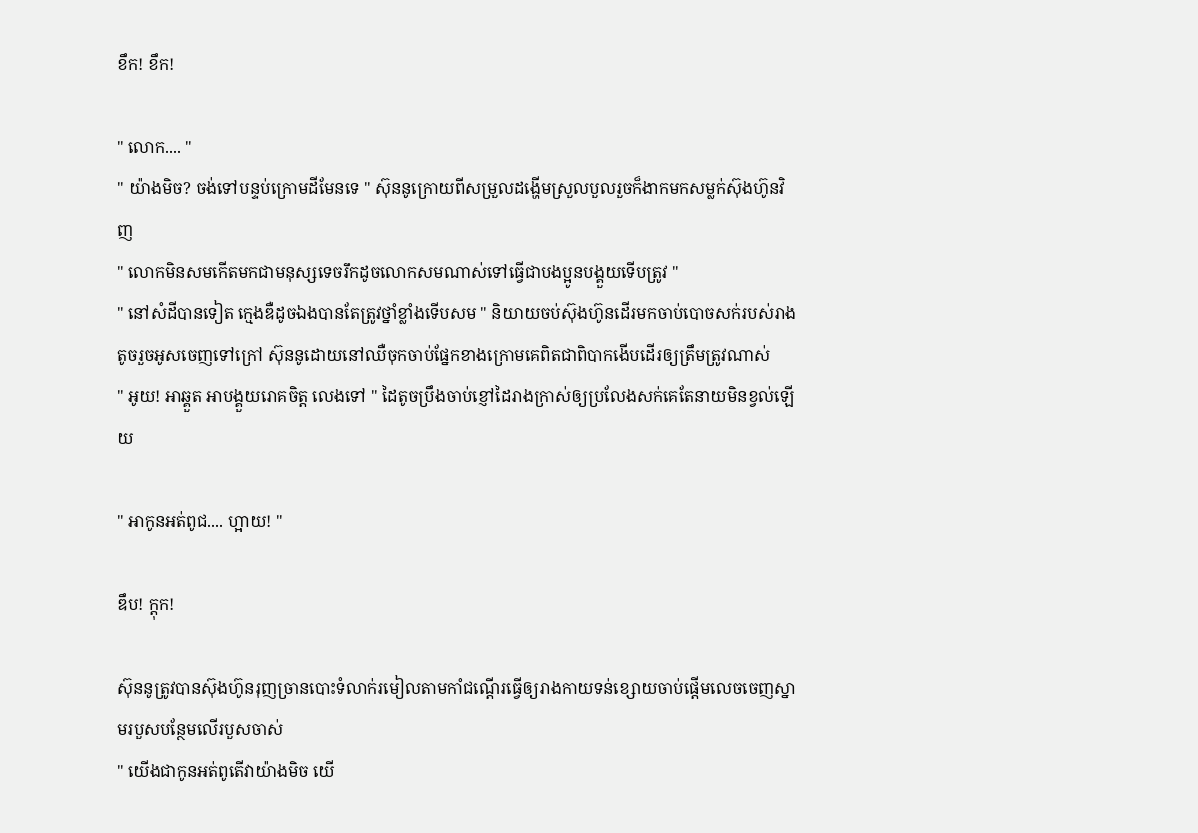ខឹក! ខឹក!

" លោក.... "
" យ៉ាងមិច? ចង់ទៅបន្ទប់ក្រោមដីមែនទេ " ស៊ុននូក្រោយពីសម្រួលដង្ហើមស្រួលបួលរួចក៏ងាកមកសម្លក់ស៊ុងហ៊ូនវិញ
" លោកមិនសមកើតមកជាមនុស្សទេចរឹកដូចលោកសមណាស់ទៅធ្វើជាបងប្អូនបង្គួយទើបត្រូវ "
" នៅសំដីបានទៀត ក្មេងឌឺដូចឯងបានតែត្រូវថ្នាំខ្លាំងទើបសម " និយាយចប់ស៊ុងហ៊ូនដើរមកចាប់បោចសក់របស់រាងតូចរួចអូសចេញទៅក្រៅ ស៊ុននូដោយនៅឈឺចុកចាប់ផ្នែកខាងក្រោមគេពិតជាពិបាកងើបដើរឲ្យត្រឹមត្រូវណាស់
" អូយ! អាឆ្គួត អាបង្គួយរោគចិត្ត លេងទៅ " ដៃតូចប្រឹងចាប់ខ្ញៅដៃរាងក្រាស់ឲ្យប្រលែងសក់គេតែនាយមិនខ្វល់ឡើយ

" អាកូនអត់ពូជ.... ហ្អាយ! "

ឌឹប! ក្ដុក!

ស៊ុននូត្រូវបានស៊ុងហ៊ូនរុញច្រានបោះទំលាក់រមៀលតាមកាំជណ្ដើរធ្វើឲ្យរាងកាយទន់ខ្សោយចាប់ផ្ដើមលេចចេញស្នាមរបួសបន្ថែមលើរបួសចាស់
" យើងជាកូនអត់ពូតើវាយ៉ាងមិច យើ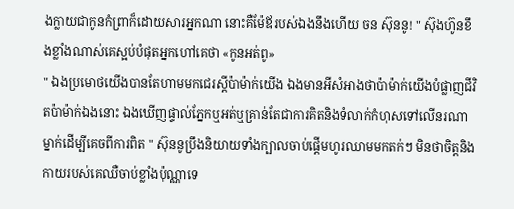ងក្លាយជាកូនកំព្រាក៏ដោយសារអ្នកណា នោះគឺម៉ែឪរបស់ឯងនឹងហើយ ចន ស៊ុននូ! " ស៊ុងហ៊ូនខឹងខ្លាំងណាស់គេស្អប់បំផុតអ្នកហៅគេថា «កូនអត់ពូ»
" ឯងប្រមោថយើងបានតែហាមមកជេរស្ដីប៉ាម៉ាក់យើង ឯងមានអីសំអាងថាប៉ាម៉ាក់យើងបំផ្លាញជីវិតប៉ាម៉ាក់ឯងនោះ ឯងឃើញផ្ទាល់ភ្នែកឬអត់ឬគ្រាន់តែជាការគិតនិងទំលាក់កំហុសទៅលើនរណាម្នាក់ដើម្បីគេចពីការពិត " ស៊ុននូប្រឹងនិយាយទាំងក្បាលចាប់ផ្ដើមហូរឈាមមកតក់ៗ មិនថាចិត្តនិងកាយរបស់គេឈឺចាប់ខ្លាំងប៉ុណ្ណាទេ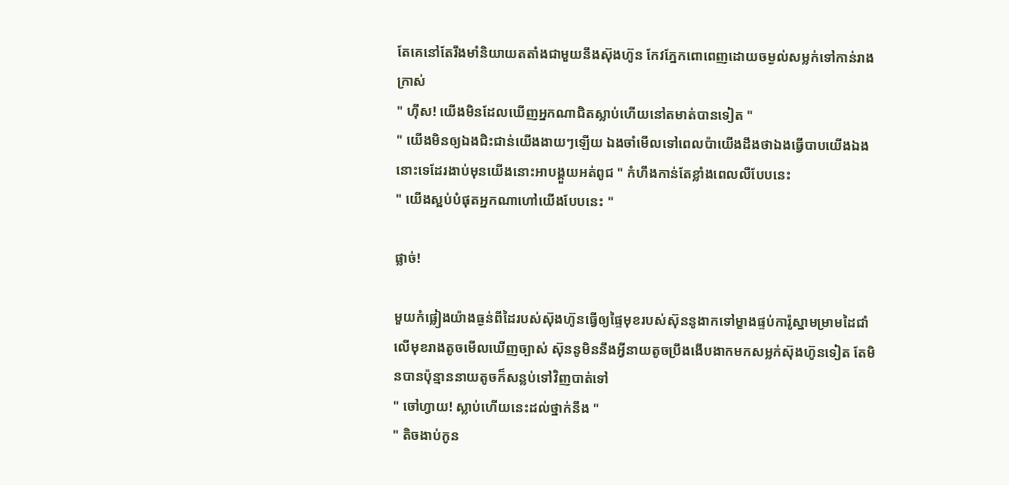តែគេនៅតែរឹងមាំនិយាយតតាំងជាមួយនឹងស៊ុងហ៊ូន កែវភ្នែកពោពេញដោយចម្ងល់សម្លក់ទៅកាន់រាងក្រាស់
" ហុឹស! យើងមិនដែលឃើញអ្នកណាជិតស្លាប់ហើយនៅតមាត់បានទៀត "
" យើងមិនឲ្យឯងជិះជាន់យើងងាយៗឡើយ ឯងចាំមើលទៅពេលប៉ាយើងដឹងថាឯងធ្វើបាបយើងឯងនោះទេដែរងាប់មុនយើងនោះអាបង្គួយអត់ពូជ " កំហឹងកាន់តែខ្លាំងពេលលឺបែបនេះ
" យើងស្អប់បំផុតអ្នកណាហៅយើងបែបនេះ "

ផ្លាច់!

មួយកំផ្លៀងយ៉ាងធ្ងន់ពីដៃរបស់ស៊ុងហ៊ូនធ្វើឲ្យផ្ទៃមុខរបស់ស៊ុននូងាកទៅម្ខាងផ្ទប់ការ៉ូស្នាមម្រាមដៃជាំលើមុខរាងតូចមើលឃើញច្បាស់ ស៊ុននូមិននឹងអ្វីនាយតូចប្រឹងងើបងាកមកសម្លក់ស៊ុងហ៊ូនទៀត តែមិនបានប៉ុន្មាននាយតូចក៏សន្លប់ទៅវិញបាត់ទៅ
" ចៅហ្វាយ! ស្លាប់ហើយនេះដល់ថ្នាក់នឹង "
" តិចងាប់កូន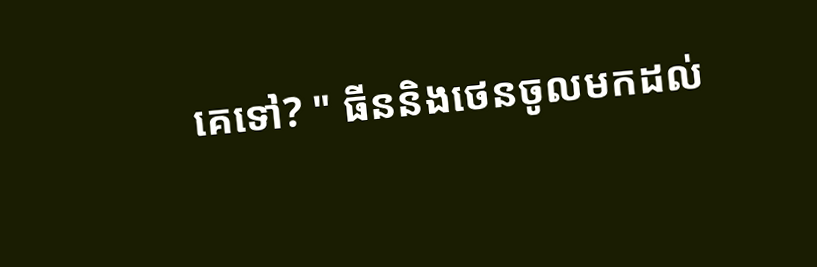គេទៅ? " ធីននិងថេនចូលមកដល់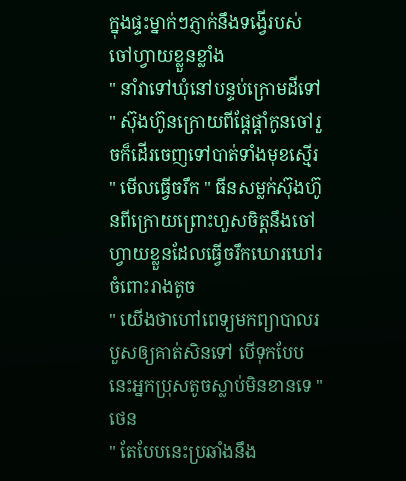ក្នុងផ្ទះម្នាក់ៗភ្ញាក់នឹងទង្វើរបស់ចៅហ្វាយខ្លួនខ្លាំង
" នាំវាទៅឃុំនៅបន្ទប់ក្រោមដីទៅ " ស៊ុងហ៊ូនក្រោយពីផ្ដែផ្ដាំកូនចៅរួចក៏ដើរចេញទៅបាត់ទាំងមុខស្មើរ
" មើលធ្វើចរឹក " ធីនសម្លក់ស៊ុងហ៊ូនពីក្រោយព្រោះហួសចិត្តនឹងចៅហ្វាយខ្លួនដែលធ្វើចរឹកឃោរឃៅរចំពោះរាងតូច
" យើងថាហៅពេទ្យមកព្យាបាលរបួសឲ្យគាត់សិនទៅ បើទុកបែបនេះអ្នកប្រុសតូចស្លាប់មិនខានទេ " ថេន
" តែបែបនេះប្រឆាំងនឹង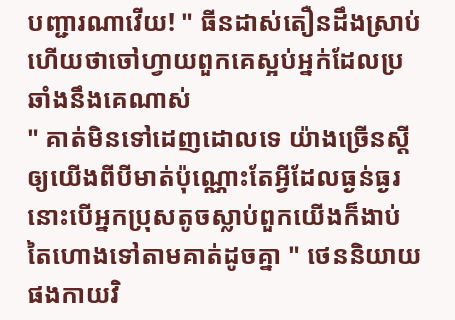បញ្ជារណាវើយ! " ធីនដាស់តឿនដឹងស្រាប់ហើយថាចៅហ្វាយពួកគេស្អប់អ្នក់ដែលប្រឆាំងនឹងគេណាស់
" គាត់មិនទៅដេញដោលទេ យ៉ាងច្រើនស្ដីឲ្យយើងពីបីមាត់ប៉ុណ្ណោះតែអ្វីដែលធ្ងន់ធ្ងរនោះបើអ្នកប្រុសតូចស្លាប់ពួកយើងក៏ងាប់តៃហោងទៅតាមគាត់ដូចគ្នា " ថេននិយាយផងកាយវិ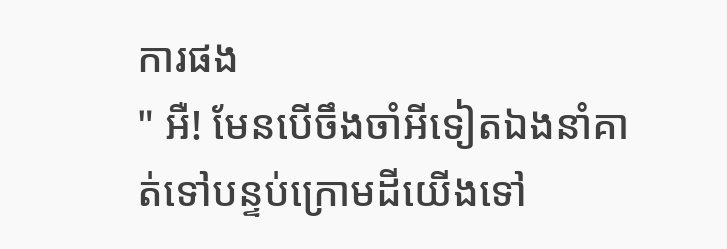ការផង
" អឺ! មែនបើចឹងចាំអីទៀតឯងនាំគាត់ទៅបន្ទប់ក្រោមដីយើងទៅ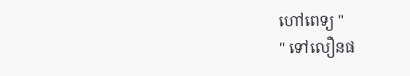ហៅពេទ្យ "
" ទៅលឿនផ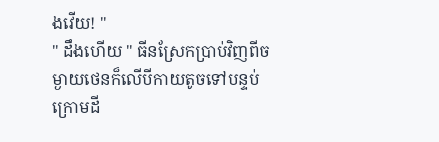ងវើយ! "
" ដឹងហើយ " ធីនស្រែកប្រាប់វិញពីចម្ងាយថេនក៏លើបីកាយតូចទៅបន្ទប់ក្រោមដី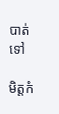បាត់ទៅ

មិត្តកំ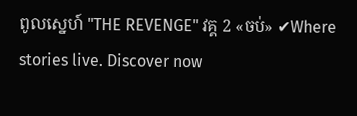ពូលស្នេហ៍ "THE REVENGE" វគ្គ 2 «ចប់» ✔Where stories live. Discover now